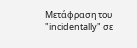Μετάφραση του "incidentally" σε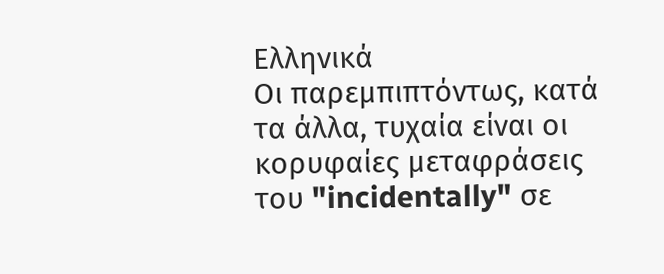Ελληνικά
Οι παρεμπιπτόντως, κατά τα άλλα, τυχαία είναι οι κορυφαίες μεταφράσεις του "incidentally" σε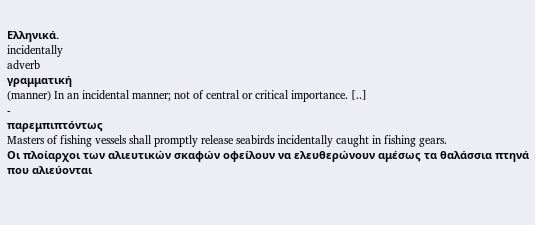Ελληνικά.
incidentally
adverb
γραμματική
(manner) In an incidental manner; not of central or critical importance. [..]
-
παρεμπιπτόντως
Masters of fishing vessels shall promptly release seabirds incidentally caught in fishing gears.
Οι πλοίαρχοι των αλιευτικών σκαφών οφείλουν να ελευθερώνουν αμέσως τα θαλάσσια πτηνά που αλιεύονται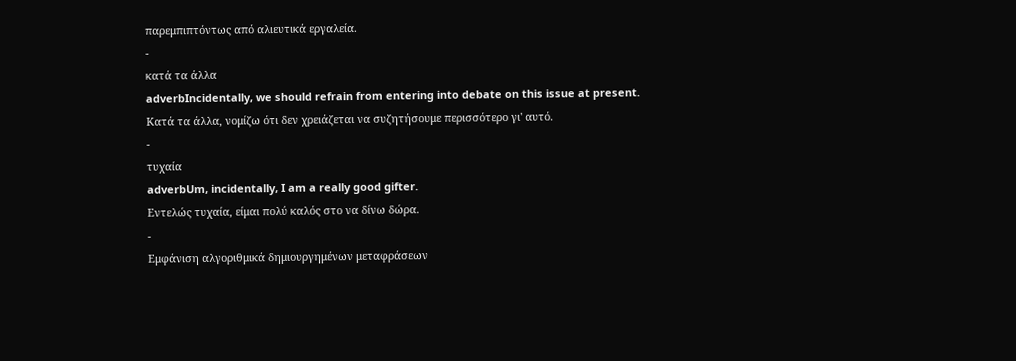παρεμπιπτόντως από αλιευτικά εργαλεία.
-
κατά τα άλλα
adverbIncidentally, we should refrain from entering into debate on this issue at present.
Κατά τα άλλα, νομίζω ότι δεν χρειάζεται να συζητήσουμε περισσότερο γι' αυτό.
-
τυχαία
adverbUm, incidentally, I am a really good gifter.
Εντελώς τυχαία, είμαι πολύ καλός στο να δίνω δώρα.
-
Εμφάνιση αλγοριθμικά δημιουργημένων μεταφράσεων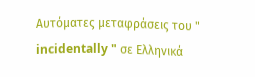Αυτόματες μεταφράσεις του " incidentally " σε Ελληνικά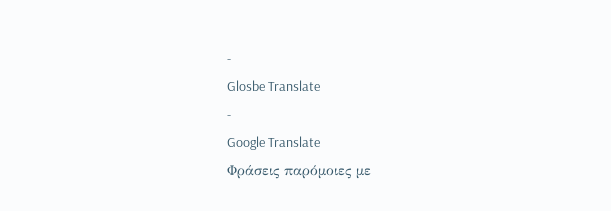-
Glosbe Translate
-
Google Translate
Φράσεις παρόμοιες με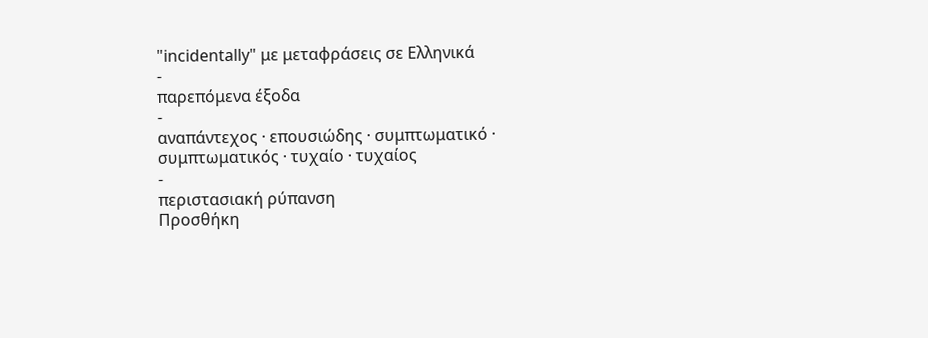"incidentally" με μεταφράσεις σε Ελληνικά
-
παρεπόμενα έξοδα
-
αναπάντεχος · επουσιώδης · συμπτωματικό · συμπτωματικός · τυχαίο · τυχαίος
-
περιστασιακή ρύπανση
Προσθήκη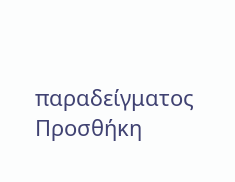παραδείγματος
Προσθήκη